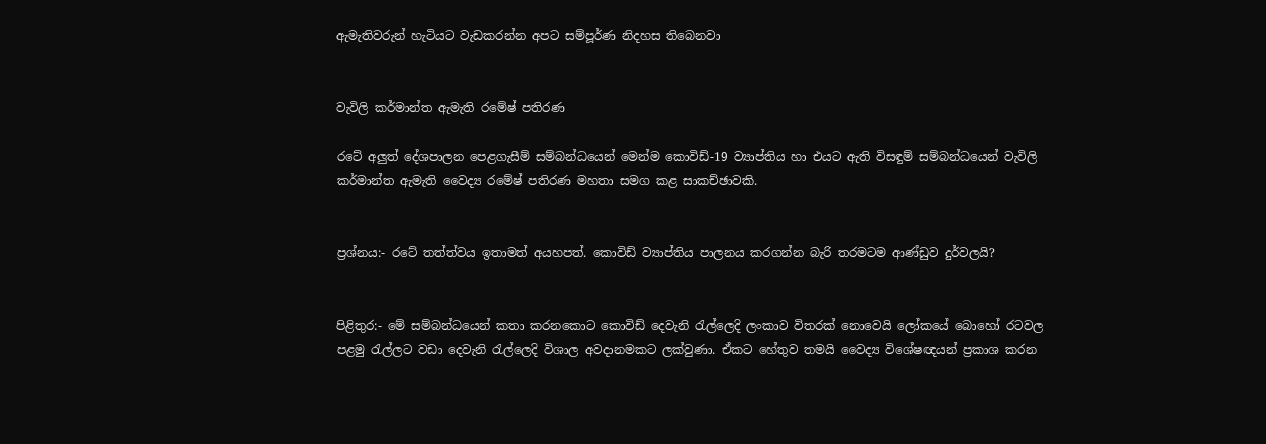ඇමැතිවරුන් හැටියට වැඩකරන්න අපට සම්පූර්ණ නිදහස තිබෙනවා


වැවිලි කර්මාන්ත ඇමැති රමේෂ් පතිරණ

රටේ අලුත් දේශපාලන පෙළගැසීම් සම්බන්ධයෙන් මෙන්ම කොවිඩ්-19 ව්‍යාප්තිය හා එයට ඇති විසඳුම් සම්බන්ධයෙන් වැවිලි කර්මාන්ත ඇමැති වෛද්‍ය රමේෂ් පතිරණ මහතා සමග කළ සාකච්ඡාවකි.


ප්‍රශ්නය:- රටේ තත්ත්වය ඉතාමත් අයහපත්. කොවිඩ් ව්‍යාප්තිය පාලනය කරගන්න බැරි තරමටම ආණ්ඩුව දුර්වලයි?


පිළිතුර:- මේ සම්බන්ධයෙන් කතා කරනකොට කොවිඩ් දෙවැනි රැල්ලෙදි ලංකාව විතරක් නොවෙයි ලෝකයේ බොහෝ රටවල පළමු රැල්ලට වඩා දෙවැනි රැල්ලෙදි විශාල අවද‌ානමකට ලක්වුණා. ඒකට හේතුව තමයි වෛද්‍ය විශේෂඥයන් ප්‍රකාශ කරන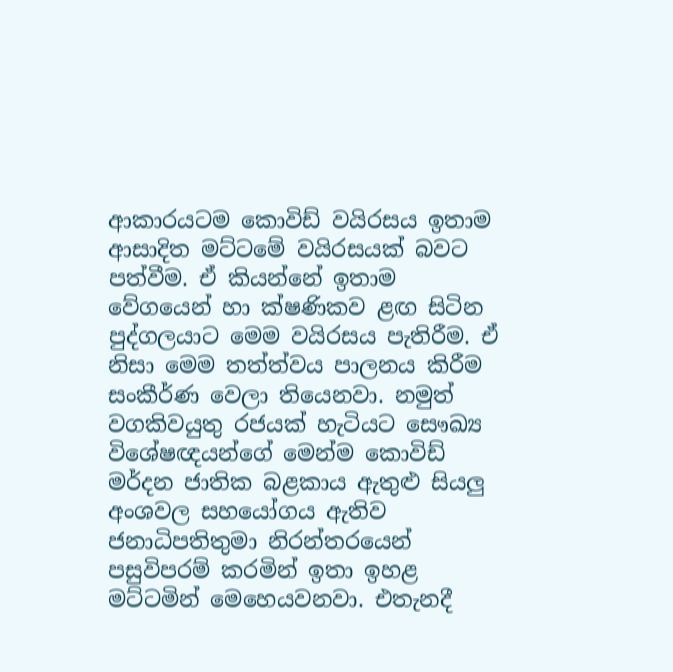ආකාරයටම කොවිඩ් වයිරසය ඉතාම ආසාදිත මට්ටමේ වයිරසයක් බවට පත්වීම. ඒ කියන්නේ ඉතාම වේගයෙන් හා ක්ෂණිකව ළඟ සිටින පුද්ගලයාට මෙම වයිරසය පැතිරීම. ඒ නිසා මෙම තත්ත්වය පාලනය කිරීම සංකීර්ණ වෙලා තියෙනවා. නමුත් වගකිවයුතු රජයක් හැටියට සෞඛ්‍ය විශේෂඥයන්ගේ මෙන්ම කොවිඩ් මර්දන ජාතික බළකාය ඇතුළු සියලු අංශවල සහයෝගය ඇතිව ජනාධිපතිතුමා නිරන්තරයෙන් පසුවිපරම් කරමින් ඉතා ඉහළ මට්ටමින් මෙහෙයවනවා. එතැනදී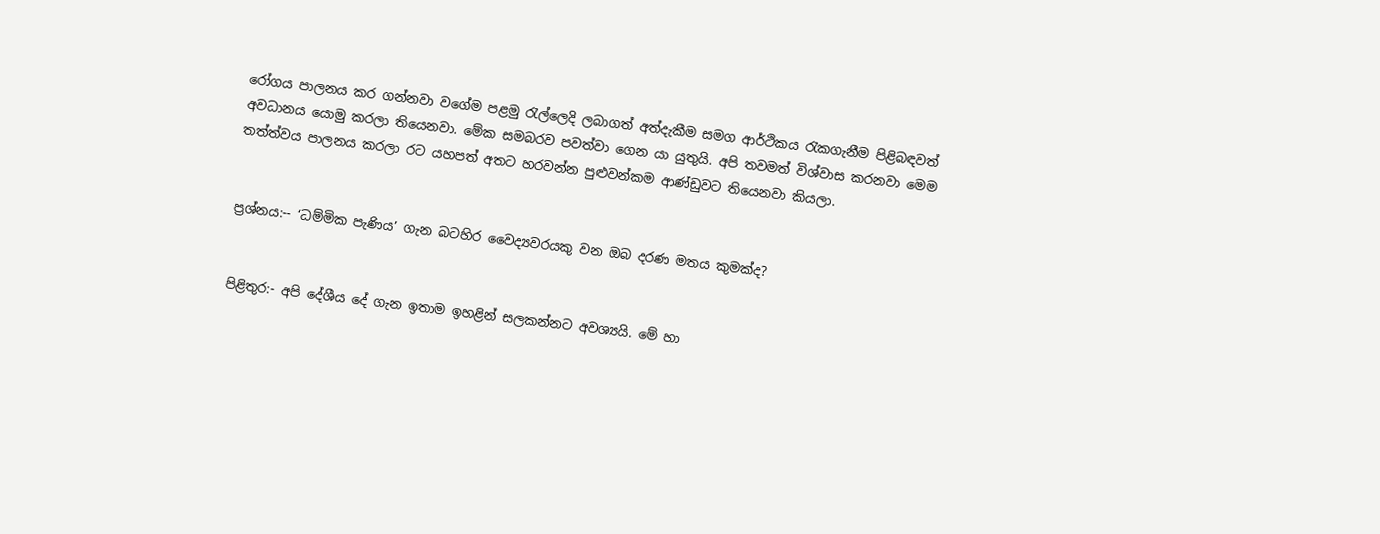රෝගය පාලනය කර ගන්නවා වගේම පළමු රැල්ලෙදි ලබාගත් අත්දැකීම සමග ආර්ථිකය රැකගැනීම පිළිබඳවත් අවධානය යොමු කරලා තියෙනවා. මේක සමබරව පවත්වා ගෙන යා යුතුයි. අපි තවමත් විශ්වාස කරනවා මෙම තත්ත්වය පාලනය කරලා රට යහපත් අතට හරවන්න පුළුවන්කම ආණ්ඩුවට තියෙනවා කියලා.


ප්‍රශ්නය:-- ‘ධම්මික පැණිය’ ගැන බටහිර වෛද්‍යවරයකු වන ඔබ දරණ මතය කුමක්ද?


පිළිතුර:- අපි දේශීය දේ ගැන ඉතාම ඉහළින් සලකන්නට අවශ්‍යයි. මේ හා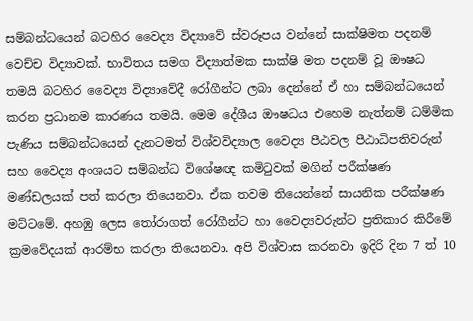සම්බන්ධයෙන් බටහිර වෛද්‍ය විද්‍යාවේ ස්වරූපය වන්නේ සාක්ෂිමත පදනම් වෙච්ච විද්‍යාවක්. භාවිතය සමග විද්‍යාත්මක සාක්ෂි මත පදනම් වූ ඖෂධ තමයි බටහිර වෛද්‍ය විද්‍යාවේදී රෝගීන්ට ලබා දෙන්නේ ඒ හා සම්බන්ධයෙන් කරන ප්‍රධානම කාරණය තමයි. මෙම දේශීය ඖෂධය එහෙම නැත්නම් ධම්මික පැණිය සම්බන්ධයෙන් දැනටමත් විශ්වවිද්‍යාල වෛද්‍ය පීඨවල පීඨාධිපතිවරුන් සහ වෛද්‍ය අංශයට සම්බන්ධ විශේෂඥ කමිටුවක් මගින් පරීක්ෂණ මණ්ඩලයක් පත් කරලා තියෙනවා. ඒක තවම තියෙන්නේ සායනික පරීක්ෂණ මට්ටමේ. අහඹු ලෙස තෝරාගත් රෝගීන්ට හා වෛද්‍යවරුන්ට ප්‍රතිකාර කිරීමේ ක්‍රමවේදයක් ආරම්භ කරලා තියෙනවා. අපි විශ්වාස කරනවා ඉදිරි දින 7 ත් 10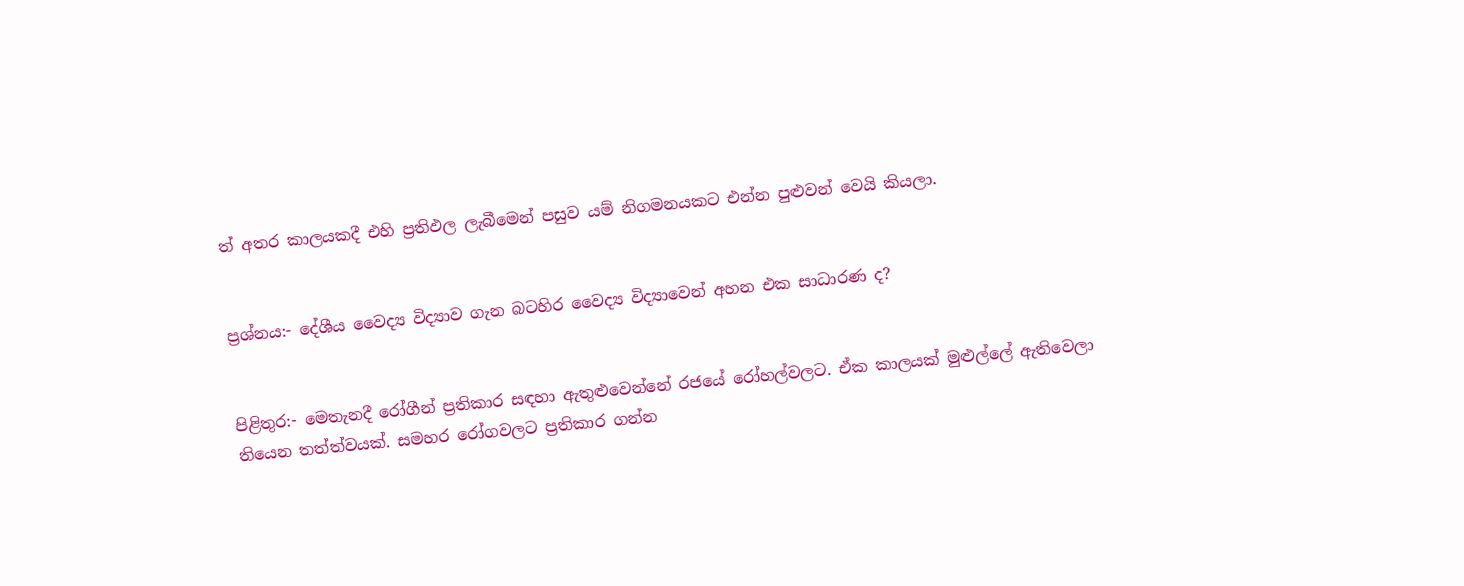ත් අතර කාලයකදී එහි ප්‍රතිඵල ලැබීමෙන් පසුව යම් නිගමනයකට එන්න පුළුවන් වෙයි කියලා.


ප්‍රශ්නය:- දේශීය වෛද්‍ය විද්‍යාව ගැන බටහිර වෛද්‍ය විද්‍යාවෙන් අහන එක සාධාරණ ද?


පිළිතුර:- මෙතැනදී රෝගීන් ප්‍රතිකාර සඳහා ඇතුළුවෙන්නේ රජයේ රෝහල්වලට. ඒක කාලයක් මුළුල්ලේ ඇතිවෙලා තියෙන තත්ත්වයක්. සමහර රෝගවලට ප්‍රතිකාර ගන්න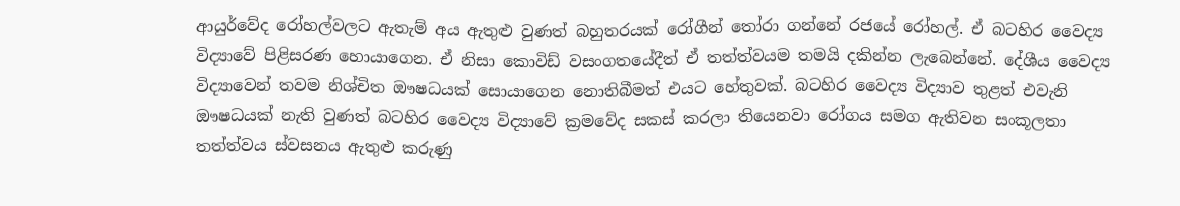ආයුර්වේද රෝහල්වලට ඇතැම් අය ඇතුළු වුණත් බහුතරයක් රෝගීන් තෝරා ගන්නේ රජයේ රෝහල්. ඒ බටහිර වෛද්‍ය විද්‍යාවේ පිළිසරණ හොයාගෙන. ඒ නිසා කොවිඩ් වසංගතයේදීත් ඒ තත්ත්වයම තමයි දකින්න ලැබෙන්නේ. දේශීය වෛද්‍ය විද්‍යාවෙන් තවම නිශ්චිත ඖෂධයක් සොයාගෙන නොතිබීමත් එයට හේතුවක්. බටහිර වෛද්‍ය විද්‍යාව තුළත් එවැනි ඖෂධයක් නැති වුණත් බටහිර වෛද්‍ය විද්‍යාවේ ක්‍රමවේද සකස් කරලා තියෙනවා රෝගය සමග ඇතිවන සංකූලතා තත්ත්වය ස්වසනය ඇතුළු කරුණු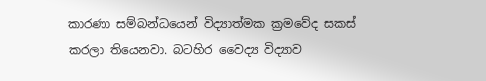කාරණා සම්බන්ධයෙන් විද්‍යාත්මක ක්‍රමවේද සකස් කරලා තියෙනවා. බටහිර වෛද්‍ය විද්‍යාව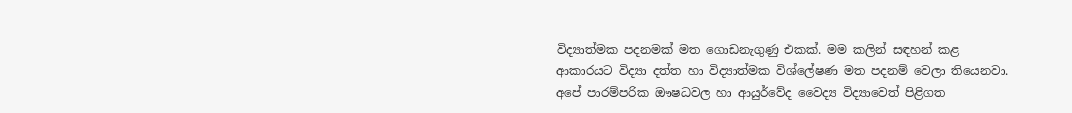විද්‍යාත්මක පදනමක් මත ගොඩනැගුණු එකක්. මම කලින් සඳහන් කළ ආකාරයට විද්‍යා දත්ත හා විද්‍යාත්මක විශ්ලේෂණ මත පදනම් වෙලා තියෙනවා. අපේ පාරම්පරික ඖෂධවල හා ආයුර්වේද වෛද්‍ය විද්‍යාවෙත් පිළිගත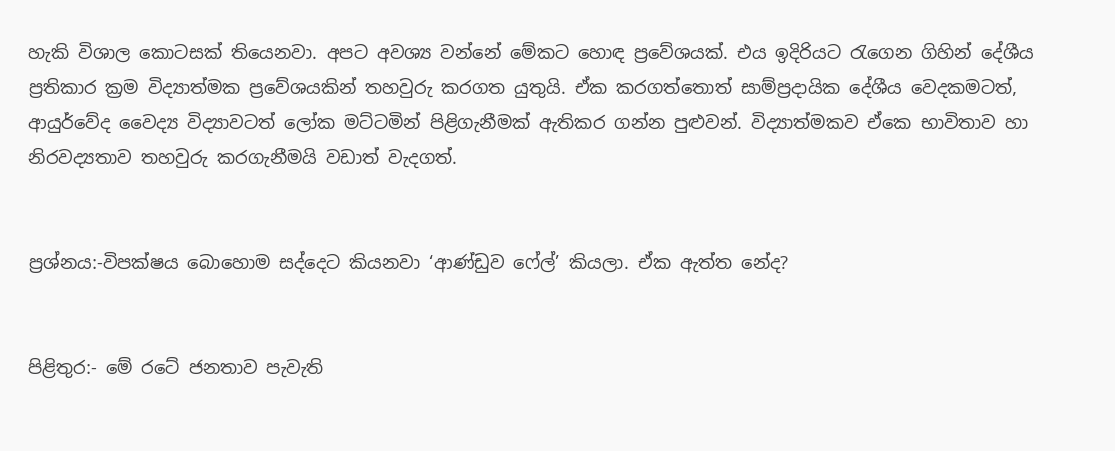හැකි විශාල කොටසක් තියෙනවා. අපට අවශ්‍ය වන්නේ මේකට හොඳ ප්‍රවේශයක්. එය ඉදිරියට රැගෙන ගිහින් දේශීය ප්‍රතිකාර ක්‍රම විද්‍යාත්මක ප්‍රවේශයකින් තහවුරු කරගත යුතුයි. ඒක කරගත්තොත් සාම්ප්‍රද‌ායික දේශීය වෙදකමටත්, ආයුර්වේද වෛද්‍ය විද්‍යාවටත් ලෝක මට්ටමින් පිළිගැනීමක් ඇතිකර ගන්න පුළුවන්. විද්‍යාත්මකව ඒකෙ භාවිතාව හා නිරවද්‍යතාව තහවුරු කරගැනීමයි වඩාත් වැදගත්.


ප්‍රශ්නය:-විපක්ෂය බොහොම සද්දෙට කියනවා ‘ආණ්ඩුව ෆේල්’ කියලා. ඒක ඇත්ත නේද?


පිළිතුර:- මේ රටේ ජනතාව පැවැති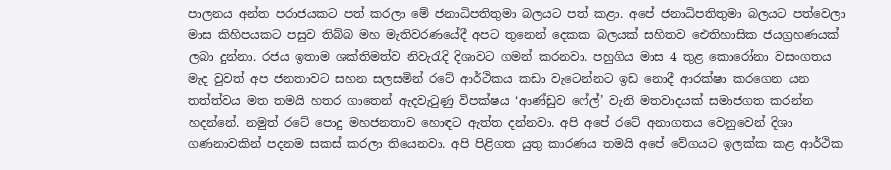පාලනය අන්ත පරාජයකට පත් කරලා මේ ජනාධිපතිතුමා බලයට පත් කළා. අපේ ජනාධිපතිතුමා බලයට පත්වෙලා මාස කිහිපයකට පසුව තිබ්බ මහ මැතිවරණයේදී අපට තුනෙන් දෙකක බලයක් සහිතව ඓතිහාසික ජයග්‍රහණයක් ලබා දුන්නා. රජය ඉතාම ශක්තිමත්ව නිවැරැදි දිශාවට ගමන් කරනවා. පහුගිය මාස 4 තුළ කොරෝනා වසංගතය මැද වුවත් අප ජනතාවට සහන සලසමින් රටේ ආර්ථිකය කඩා වැටෙන්නට ඉඩ නොදී ආරක්ෂා කරගෙන යන තත්ත්වය මත තමයි හතර ගාතෙන් ඇදවැටුණු විපක්ෂය ‘ආණ්ඩුව ෆේල්’ වැනි මතවාදයක් සමාජගත කරන්න හදන්නේ. නමුත් රටේ පොදු මහජනතාව හොඳට ඇත්ත දන්නවා. අපි අපේ රටේ අනාගතය වෙනුවෙන් දිශා ගණනාවකින් පදනම සකස් කරලා තියෙනවා. අපි පිළිගත යුතු කාරණය තමයි අපේ වේගයට ඉලක්ක කළ ආර්ථික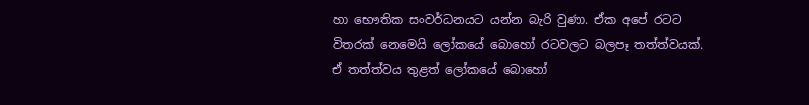හා භෞතික සංවර්ධනයට යන්න බැරි වුණා. ඒක අපේ රටට විතරක් නෙමෙයි ලෝකයේ බොහෝ රටවලට බලපෑ තත්ත්වයක්. ඒ තත්ත්වය තුළත් ලෝකයේ බොහෝ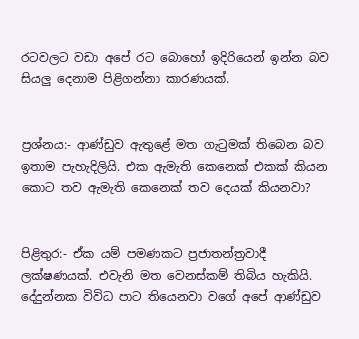රටවලට වඩා අපේ රට බොහෝ ඉදිරියෙන් ඉන්න බව සියලු දෙනාම පිළිගන්නා කාරණයක්.


ප්‍රශ්නය:- ආණ්ඩුව ඇතුළේ මත ගැටුමක් තිබෙන බව ඉතාම පැහැදිලියි. එක ඇමැති කෙනෙක් එකක් කියන කොට තව ඇමැති කෙනෙක් තව දෙයක් කියනවා?


පිළිතුර:- ඒක යම් පමණකට ප්‍රජාතන්ත්‍රවාදී ලක්ෂණයක්. එවැනි මත වෙනස්කම් තිබිය හැකියි. දේදුන්නක විවිධ පාට තියෙනවා වගේ අපේ ආණ්ඩුව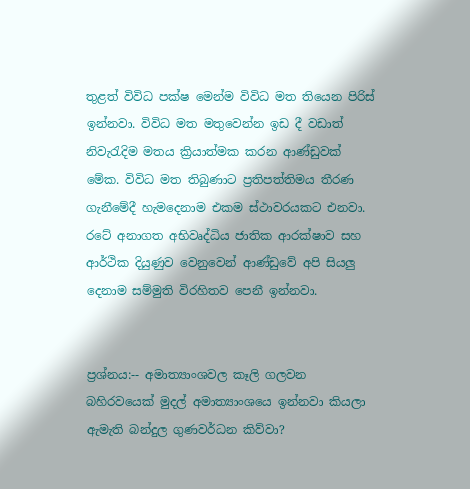තුළත් විවිධ පක්ෂ මෙන්ම විවිධ මත තියෙන පිරිස් ඉන්නවා. විවිධ මත මතුවෙන්න ඉඩ දී වඩාත් නිවැරැදිම මතය ක්‍රියාත්මක කරන ආණ්ඩුවක් මේක. විවිධ මත තිබුණාට ප්‍රතිපත්තිමය තීරණ ගැනීමේදී හැමදෙනාම එකම ස්ථාවරයකට එනවා. රටේ අනාගත අභිවෘද්ධිය ජාතික ආරක්ෂාව සහ ආර්ථික දියුණුව වෙනුවෙන් ආණ්ඩුවේ අපි සියලු දෙනාම සම්මුති විරහිතව පෙනී ඉන්නවා.


ප්‍රශ්නය:-- අමාත්‍යාංශවල කෑලි ගලවන බහිරවයෙක් මුදල් අමාත්‍යාංශයෙ ඉන්නවා කියලා ඇමැති බන්දුල ගුණවර්ධන කිව්වා?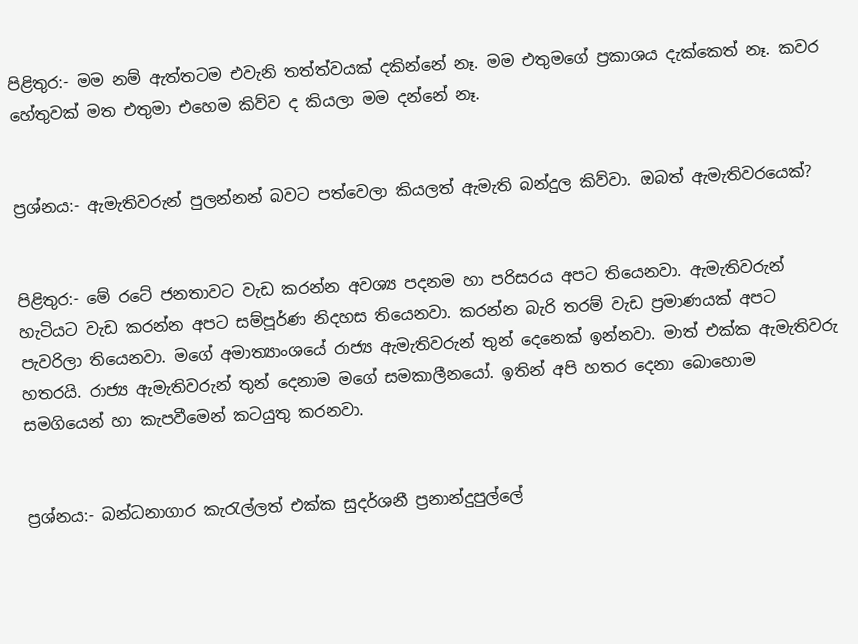පිළිතුර:- මම නම් ඇත්තටම එවැනි තත්ත්වයක් දකින්නේ නෑ. මම එතුමගේ ප්‍රකාශය දැක්කෙත් නෑ. කවර හේතුවක් මත එතුමා එහෙම කිව්ව ද කියලා මම දන්නේ නෑ.


ප්‍රශ්නය:- ඇමැතිවරුන් පුලන්නන් බවට පත්වෙලා කියලත් ඇමැති බන්දුල කිව්වා. ඔබත් ඇමැතිවරයෙක්?


පිළිතුර:- මේ රටේ ජනතාවට වැඩ කරන්න අවශ්‍ය පදනම හා පරිසරය අපට තියෙනවා. ඇමැතිවරුන් හැටියට වැඩ කරන්න අපට සම්පූර්ණ නිදහස තියෙනවා. කරන්න බැරි තරම් වැඩ ප්‍රමාණයක් අපට පැවරිලා තියෙනවා. මගේ අමාත්‍යාංශයේ රාජ්‍ය ඇමැතිවරුන් තුන් දෙනෙක් ඉන්නවා. මාත් එක්ක ඇමැතිවරු හතරයි. රාජ්‍ය ඇමැතිවරුන් තුන් දෙනාම මගේ සමකාලීනයෝ. ඉතින් අපි හතර දෙනා බොහොම සමගියෙන් හා කැපවීමෙන් කටයුතු කරනවා.


ප්‍රශ්නය:- බන්ධනාගාර කැරැල්ලත් එක්ක සුදර්ශනී ප්‍රනාන්දුපුල්ලේ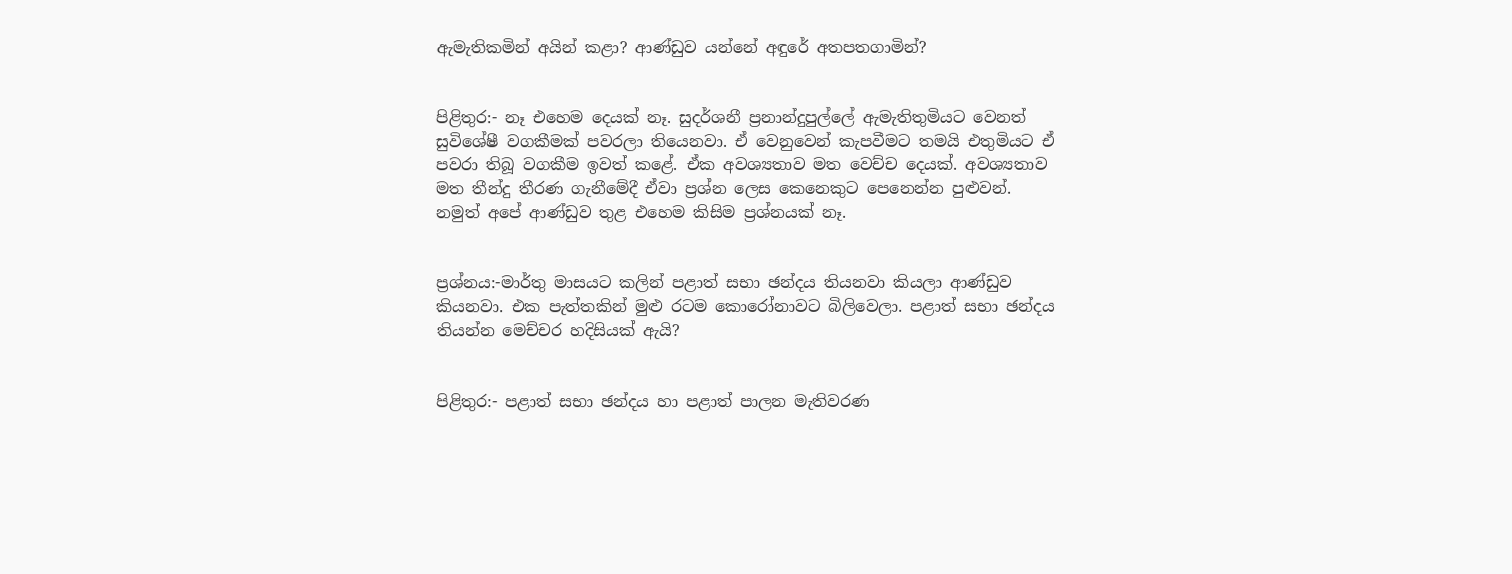ඇමැතිකමින් අයින් කළා? ආණ්ඩුව යන්නේ අඳුරේ අතපතගාමින්?


පිළිතුර:- නෑ එහෙම දෙයක් නෑ. සුදර්ශනී ප්‍රනාන්දුපුල්ලේ ඇමැතිතුමියට වෙනත් සුවිශේෂී වගකීමක් පවරලා තියෙනවා. ඒ වෙනුවෙන් කැපවීමට තමයි එතුමියට ඒ පවරා තිබූ වගකීම ඉවත් කළේ. ඒක අවශ්‍යතාව මත වෙච්ච දෙයක්. අවශ්‍යතාව මත තීන්දු තීරණ ගැනීමේදී ඒවා ප්‍රශ්න ලෙස කෙනෙකුට පෙනෙන්න පුළුවන්. නමුත් අපේ ආණ්ඩුව තුළ එහෙම කිසිම ප්‍රශ්නයක් නෑ.


ප්‍රශ්නය:-මාර්තු මාසයට කලින් පළාත් සභා ඡන්දය තියනවා කියලා ආණ්ඩුව කියනවා. එක පැත්තකින් මුළු රටම කොරෝනාවට බිලිවෙලා. පළාත් සභා ඡන්දය තියන්න මෙච්චර හදිසියක් ඇයි?


පිළිතුර:- පළාත් සභා ඡන්දය හා පළාත් පාලන මැතිවරණ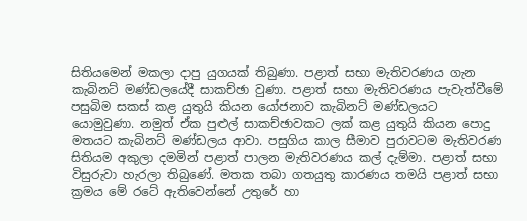සිතියමෙන් මකලා ද‌ාපු යුගයක් තිබුණා. පළාත් සභා මැතිවරණය ගැන කැබිනට් මණ්ඩලයේදී සාකච්ඡා වුණා. පළාත් සභා මැතිවරණය පැවැත්වීමේ පසුබිම සකස් කළ යුතුයි කියන යෝජනාව කැබිනට් මණ්ඩලයට යොමුවුණා. නමුත් ඒක පුළුල් සාකච්ඡාවකට ලක් කළ යුතුයි කියන පොදු මතයට කැබිනට් මණ්ඩලය ආවා. පසුගිය කාල සීමාව පුරාවටම මැතිවරණ සිතියම අකුලා දමමින් පළාත් පාලන මැතිවරණය කල් දැම්මා. පළාත් සභා විසුරුවා හැරලා තිබුණේ. මතක තබා ගතයුතු කාරණය තමයි පළාත් සභා ක්‍රමය මේ රටේ ඇතිවෙන්නේ උතුරේ හා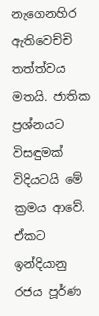නැගෙනහිර ඇතිවෙච්චි තත්ත්වය මතයි. ජාතික ප්‍රශ්නයට විසඳුමක් විදියටයි මේ ක්‍රමය ආවේ. ඒකට ඉන්දියානු රජය පූර්ණ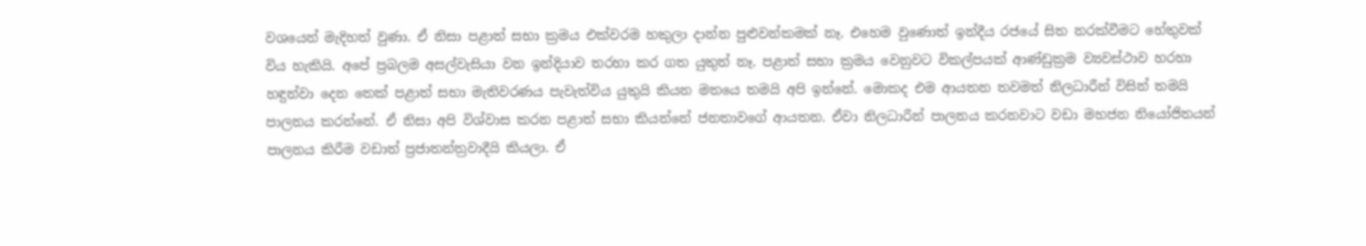වශයෙන් මැදිහත් වුණා. ඒ නිසා පළාත් සභා ක්‍රමය එක්වරම හකුලා ද‌ාන්න පුළුවන්කමක් නෑ. එහෙම වුණොත් ඉන්දීය රජයේ සිත නරක්වීමට හේතුවක් විය හැකියි. අපේ ප්‍රබලම අසල්වැසියා වන ඉන්දියාව තරහා කර ගත යුතුත් නෑ. පළාත් සභා ක්‍රමය වෙනුවට විකල්පයක් ආණ්ඩුක්‍රම ව්‍යවස්ථාව හරහා හඳුන්වා දෙන තෙක් පළාත් සභා මැතිවරණය පැවැත්විය යුතුයි කියන මතයෙ තමයි අපි ඉන්නේ. මොකද එම ආයතන තවමත් නිලධාරීන් විසින් තමයි පාලනය කරන්නේ. ඒ නිසා අපි විශ්වාස කරන පළාත් සභා කියන්නේ ජනතාවගේ ආයතන. ඒවා නිලධාරීන් පාලනය කරනවාට වඩා මහජන නියෝජිතයන් පාලනය කිරීම වඩාත් ප්‍රජාතන්ත්‍රවාදීයි කියලා. ඒ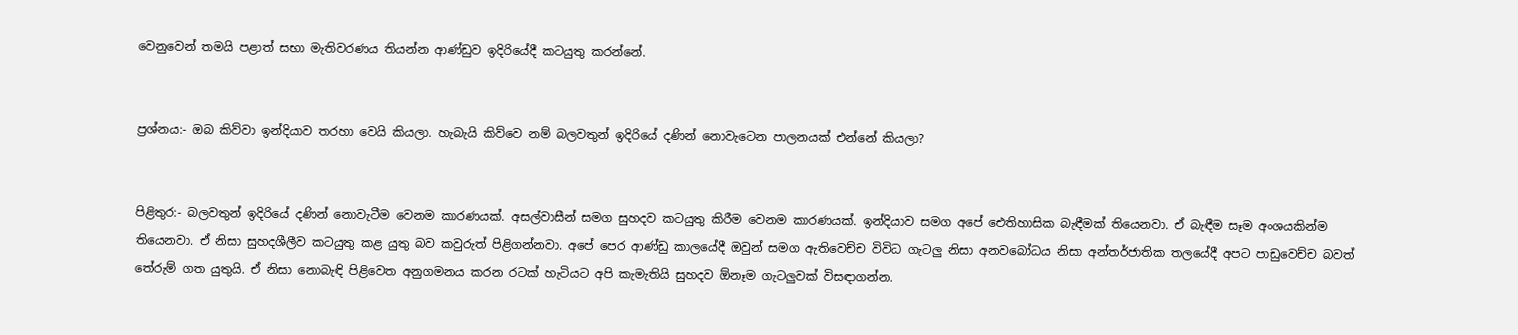වෙනුවෙන් තමයි පළාත් සභා මැතිවරණය තියන්න ආණ්ඩුව ඉදිරියේදී කටයුතු කරන්නේ.


ප්‍රශ්නය:- ඔබ කිව්වා ඉන්දියාව තරහා වෙයි කියලා. හැබැයි කිව්වෙ නම් බලවතුන් ඉදිරියේ දණින් නොවැටෙන පාලනයක් එන්නේ කියලා?


පිළිතුර:- බලවතුන් ඉදිරියේ දණින් නොවැටීම වෙනම කාරණයක්. අසල්වාසීන් සමග සුහදව කටයුතු කිරීම වෙනම කාරණයක්. ඉන්දියාව සමග අපේ ඓතිහාසික බැඳීමක් තියෙනවා. ඒ බැඳීම සෑම අංශයකින්ම තියෙනවා. ඒ නිසා සුහදශීලීව කටයුතු කළ යුතු බව කවුරුත් පිළිගන්නවා. අපේ පෙර ආණ්ඩු කාලයේදී ඔවුන් සමග ඇතිවෙච්ච විවිධ ගැටලු නිසා අනවබෝධය නිසා අන්තර්ජාතික තලයේදී අපට පාඩුවෙච්ච බවත් තේරුම් ගත යුතුයි. ඒ නිසා නොබැඳි පිළිවෙත අනුගමනය කරන රටක් හැටියට අපි කැමැතියි සුහදව ඕනෑම ගැටලුවක් විසඳ‌ාගන්න.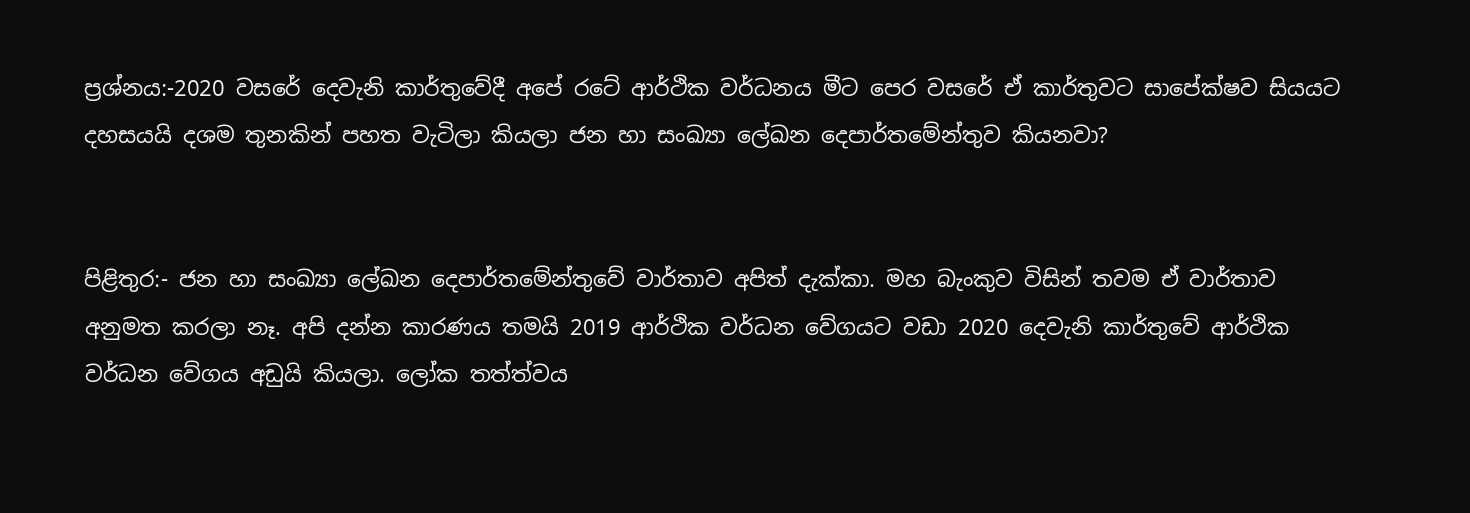ප්‍රශ්නය:-2020 වසරේ දෙවැනි කාර්තුවේදී අපේ රටේ ආර්ථික වර්ධනය මීට පෙර වසරේ ඒ කාර්තුවට සාපේක්ෂව සියයට දහසයයි දශම තුනකින් පහත වැටිලා කියලා ජන හා සංඛ්‍යා ලේඛන දෙපාර්තමේන්තුව කියනවා?


පිළිතුර:- ජන හා සංඛ්‍යා ලේඛන දෙපාර්තමේන්තුවේ වාර්තාව අපිත් දැක්කා. මහ බැංකුව විසින් තවම ඒ වාර්තාව අනුමත කරලා නෑ. අපි දන්න කාරණය තමයි 2019 ආර්ථික වර්ධන වේගයට වඩා 2020 දෙවැනි කාර්තුවේ ආර්ථික වර්ධන වේගය අඩුයි කියලා. ලෝක තත්ත්වය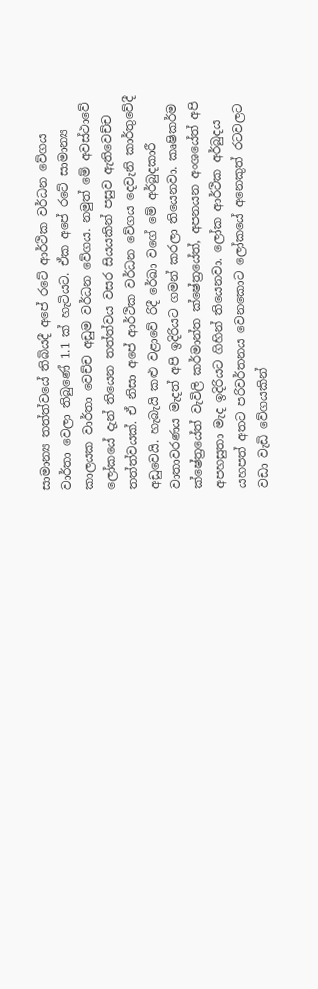සාමාන්‍ය තත්ත්වයේ තිබියදී අපේ රටේ ආර්ථික වර්ධන වේගය වාර්තා වෙලා තිබුණේ 1.1 ක් හැටියට. ඒක අපේ රටේ සාමාන්‍ය කාලයක වාර්තා වෙච්ච අඩුම වර්ධන වේගය. නමුත් මේ අවස්ථාවේ ලෝකයේ දැන් තියෙන තත්ත්වය වසර සියයකින් පසුව ඇතිවෙච්ච තත්ත්වයක්. ඒ නිසා අපේ ආර්ථික වර්ධන වේගය දෙවැනි කාර්තුවේදී අඩුවෙයි. හැබැයි කළු වළාවේ රිදී රේඛා වගේ මේ අර්බුදකාරී වාතාවරණය මැදත් අපි ඉදිරියට ගමන් කරලා තියෙනවා. කෘෂිකර්ම ක්ෂේත්‍රයේත් වැවිලි කර්මාන්ත ක්ෂේත්‍රයේත්, අපනයන අංශයේත් අපි අපහසුතා මැද ඉදිරියට ගිහින් තියෙනවා. ලෝක ආර්ථික අර්බුදය යහපත් අතට පරිවර්තනය වෙනකොට ලෝකයේ අනෙකුත් රටවලට වඩා වැඩි වේගයකින්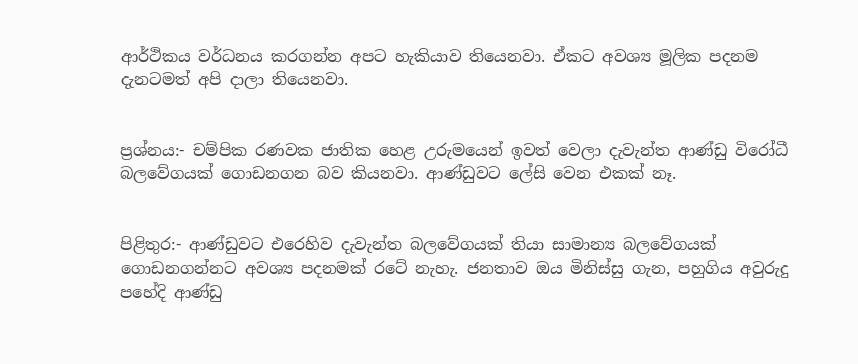ආර්ථිකය වර්ධනය කරගන්න අපට හැකියාව තියෙනවා. ඒකට අවශ්‍ය මූලික පදනම දැනටමත් අපි ද‌ාලා තියෙනවා.


ප්‍රශ්නය:- චම්පික රණවක ජාතික හෙළ උරුමයෙන් ඉවත් වෙලා දැවැන්ත ආණ්ඩු විරෝධී බලවේගයක් ගොඩනගන බව කියනවා. ආණ්ඩුවට ලේසි වෙන එකක් නෑ.


පිළිතුර:- ආණ්ඩුවට එරෙහිව දැවැන්ත බලවේගයක් තියා සාමාන්‍ය බලවේගයක් ගොඩනගන්නට අවශ්‍ය පදනමක් රටේ නැහැ. ජනතාව ඔය මිනිස්සු ගැන, පහුගිය අවුරුදු පහේදි ආණ්ඩු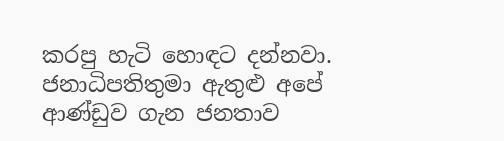කරපු හැටි හොඳට දන්නවා. ජනාධිපතිතුමා ඇතුළු අපේ ආණ්ඩුව ගැන ජනතාව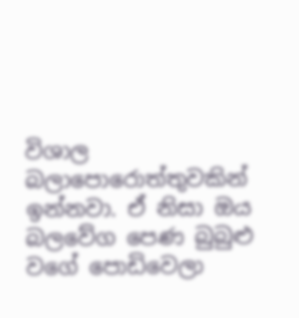විශාල බලාපොරොත්තුවකින් ඉන්නවා. ඒ නිසා ඔය බලවේග පෙණ බුබුළු වගේ පොඩිවෙලා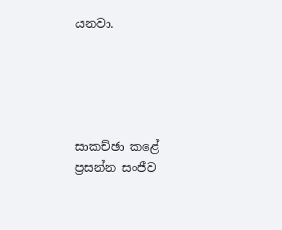යනවා.





සාකච්ඡා කළේ
ප්‍රසන්න සංජීව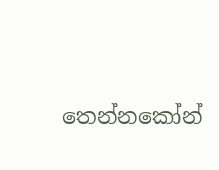තෙන්නකෝන්